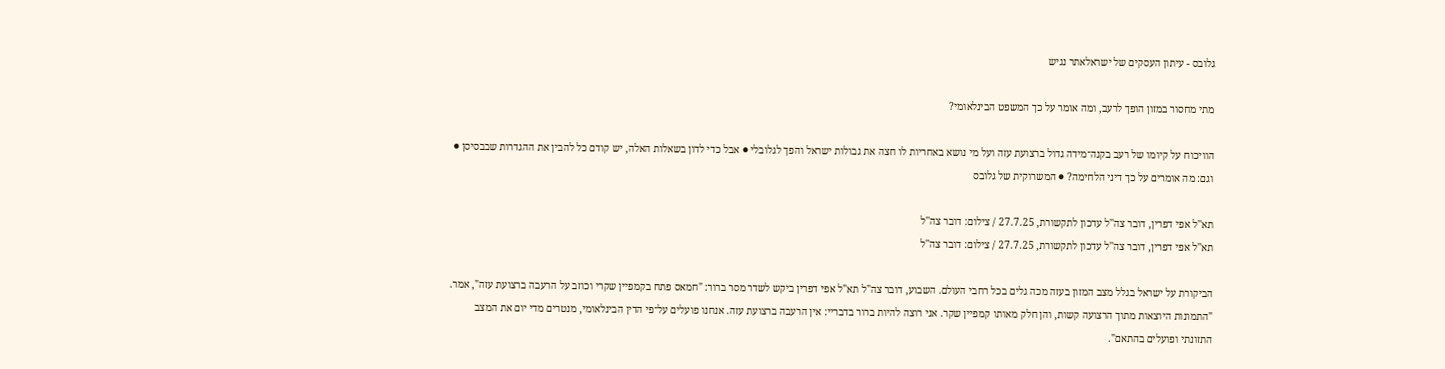גלובס - עיתון העסקים של ישראלאתר נגיש

מתי מחסור במזון הופך לרעב, ומה אומר על כך המשפט הבינלאומי?

הוויכוח על קיומו של רעב בקנה־מידה גדול ברצועת עזה ועל מי נושא באחריות לו חצה את גבולות ישראל והפך לגלובלי ● אבל כדי לדון בשאלות האלה, יש קודם כל להבין את ההגדרות שבבסיסן ● וגם: מה אומרים על כך דיני הלחימה? ● המשרוקית של גלובס

תא''ל אפי דפרין, דובר צה''ל עדכון לתקשורת, 27.7.25 / צילום: דובר צה''ל
תא''ל אפי דפרין, דובר צה''ל עדכון לתקשורת, 27.7.25 / צילום: דובר צה''ל

הביקורת על ישראל בגלל מצב המזון בעזה מכה גלים בכל רחבי העולם. השבוע, דובר צה"ל תא"ל אפי דפרין ביקש לשדר מסר ברור: "חמאס פתח בקמפיין שקרי וכוזב על הרעבה ברצועת עזה", אמר. "התמונות היוצאות מתוך הרצועה קשות, והן חלק מאותו קמפיין שקר. אני רוצה להיות ברור בדבריי: אין הרעבה ברצועת עזה. אנחנו פועלים על־פי הדין הבינלאומי, מנטרים מדי יום את המצב התזונתי ופועלים בהתאם".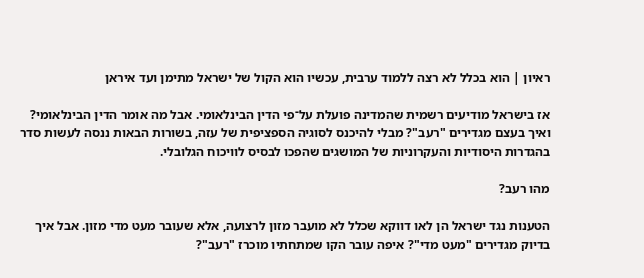ראיון | הוא בכלל לא רצה ללמוד ערבית, עכשיו הוא הקול של ישראל מתימן ועד איראן

אז בישראל מודיעים רשמית שהמדינה פועלת על־פי הדין הבינלאומי. אבל מה אומר הדין הבינלאומי? ואיך בעצם מגדירים "רעב"? מבלי להיכנס לסוגיה הספציפית של עזה, בשורות הבאות ננסה לעשות סדר בהגדרות היסודיות והעקרוניות של המושגים שהפכו לבסיס לוויכוח הגלובלי.

מהו רעב?

הטענות נגד ישראל הן לאו דווקא שכלל לא מועבר מזון לרצועה, אלא שעובר מעט מדי מזון. אבל איך בדיוק מגדירים "מעט מדי"? איפה עובר הקו שמתחתיו מוכרז "רעב"?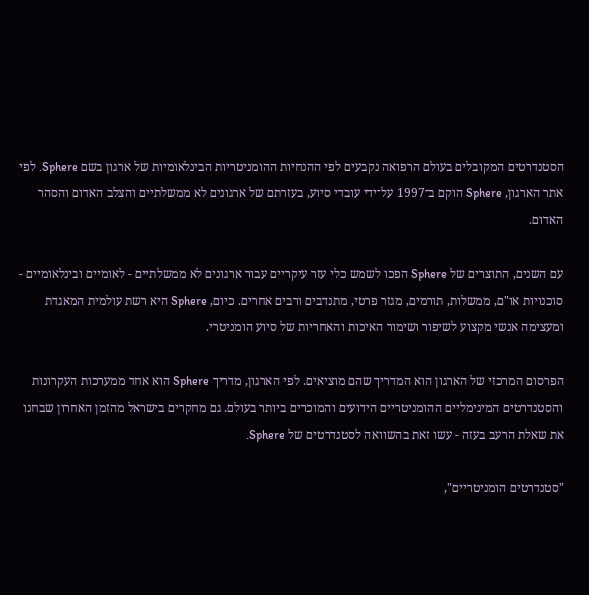הסטנדרטים המקובלים בעולם הרפואה נקבעים לפי ההנחיות ההומניטריות הבינלאומיות של ארגון בשם Sphere. לפי אתר הארגון, Sphere הוקם ב־1997 על־ידי עובדי סיוע, בעזרתם של ארגונים לא ממשלתיים והצלב האדום והסהר האדום.

עם השנים, התוצרים של Sphere הפכו לשמש כלי עזר עיקריים עבור ארגונים לא ממשלתיים - לאומיים ובינלאומיים - סוכנויות או"ם, ממשלות, תורמים, מגזר פרטי, מתנדבים ורבים אחרים. כיום, Sphere היא רשת עולמית המאגדת ומעצימה אנשי מקצוע לשיפור ושימור האיכות והאחריות של סיוע הומניטרי.

הפרסום המרכזי של הארגון הוא המדריך שהם מוציאים. לפי הארגון, מדריך Sphere הוא אחד ממערכות העקרונות והסטנדרטים המינימליים ההומניטריים הידועים והמוכרים ביותר בעולם. גם מחקרים בישראל מהזמן האחרון שבחנו את שאלת הרעב בעזה - עשו זאת בהשוואה לסטנדרטים של Sphere.

"סטנדרטים הומניטריים",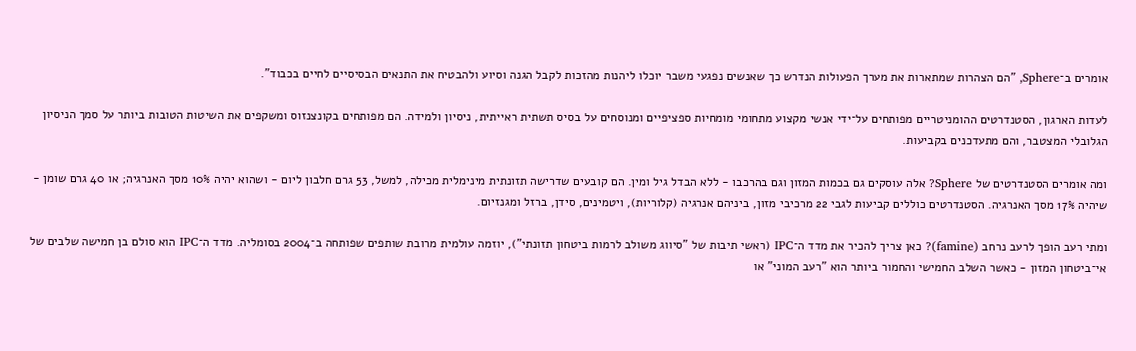אומרים ב־Sphere, "הם הצהרות שמתארות את מערך הפעולות הנדרש כך שאנשים נפגעי משבר יוכלו ליהנות מהזכות לקבל הגנה וסיוע ולהבטיח את התנאים הבסיסיים לחיים בכבוד".

לעדות הארגון, הסטנדרטים ההומניטריים מפותחים על־ידי אנשי מקצוע מתחומי מומחיות ספציפיים ומנוסחים על בסיס תשתית ראייתית, ניסיון ולמידה. הם מפותחים בקונצנזוס ומשקפים את השיטות הטובות ביותר על סמך הניסיון הגלובלי המצטבר, והם מתעדכנים בקביעות.

ומה אומרים הסטנדרטים של Sphere? אלה עוסקים גם בכמות המזון וגם בהרכבו - ללא הבדל גיל ומין. הם קובעים שדרישה תזונתית מינימלית מכילה, למשל, 53 גרם חלבון ליום - ושהוא יהיה 10% מסך האנרגיה; או 40 גרם שומן - שיהיה 17% מסך האנרגיה. הסטנדרטים כוללים קביעות לגבי 22 מרכיבי מזון, ביניהם אנרגיה (קלוריות), ויטמינים, סידן, ברזל ומגנזיום.

ומתי רעב הופך לרעב נרחב (famine)? כאן צריך להכיר את מדד ה־IPC (ראשי תיבות של "סיווג משולב לרמות ביטחון תזונתי"), יוזמה עולמית מרובת שותפים שפותחה ב־2004 בסומליה. מדד ה־IPC הוא סולם בן חמישה שלבים של אי־ביטחון המזון - כאשר השלב החמישי והחמור ביותר הוא "רעב המוני" או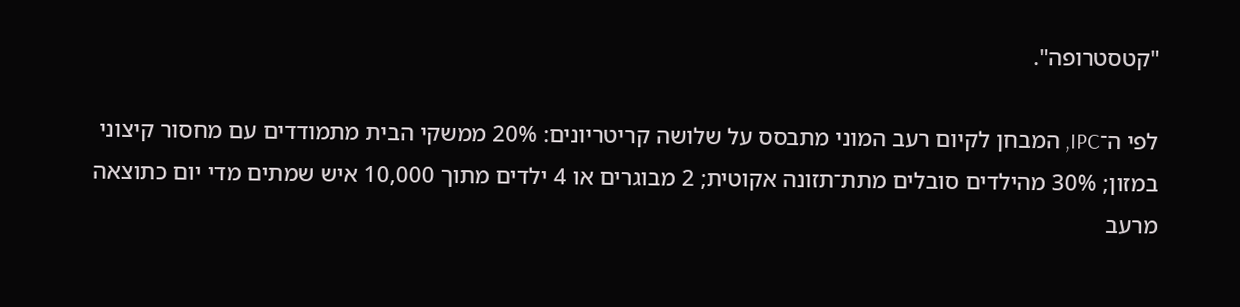"קטסטרופה".

לפי ה־IPC, המבחן לקיום רעב המוני מתבסס על שלושה קריטריונים: 20% ממשקי הבית מתמודדים עם מחסור קיצוני במזון; 30% מהילדים סובלים מתת־תזונה אקוטית; 2 מבוגרים או 4 ילדים מתוך 10,000 איש שמתים מדי יום כתוצאה מרעב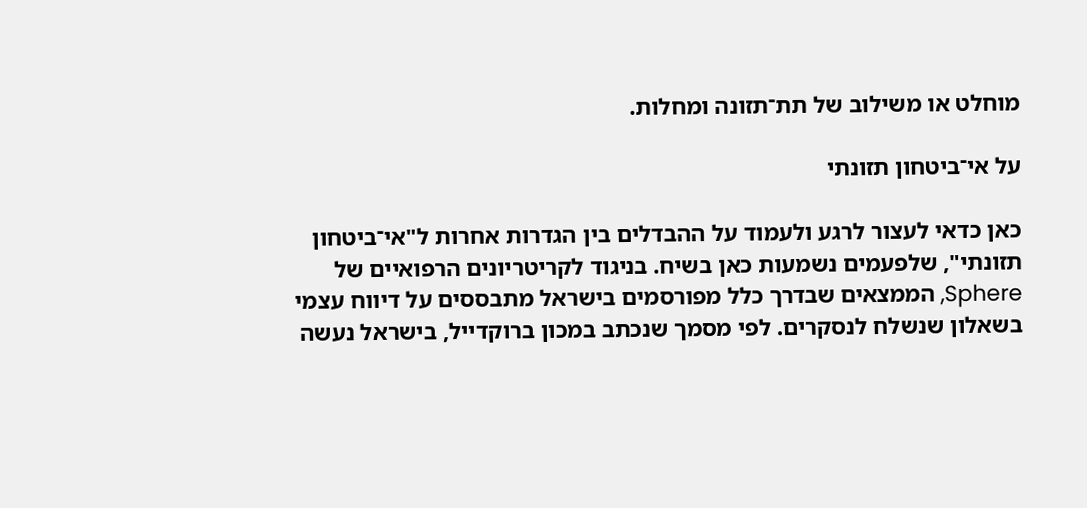מוחלט או משילוב של תת־תזונה ומחלות.

על אי־ביטחון תזונתי

כאן כדאי לעצור לרגע ולעמוד על ההבדלים בין הגדרות אחרות ל"אי־ביטחון תזונתי", שלפעמים נשמעות כאן בשיח. בניגוד לקריטריונים הרפואיים של Sphere, הממצאים שבדרך כלל מפורסמים בישראל מתבססים על דיווח עצמי בשאלון שנשלח לנסקרים. לפי מסמך שנכתב במכון ברוקדייל, בישראל נעשה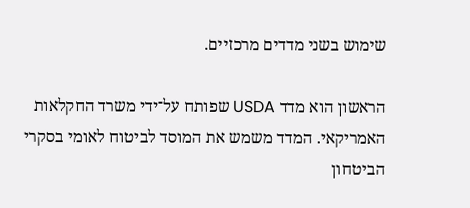שימוש בשני מדדים מרכזיים.

הראשון הוא מדד USDA שפותח על־ידי משרד החקלאות האמריקאי. המדד משמש את המוסד לביטוח לאומי בסקרי הביטחון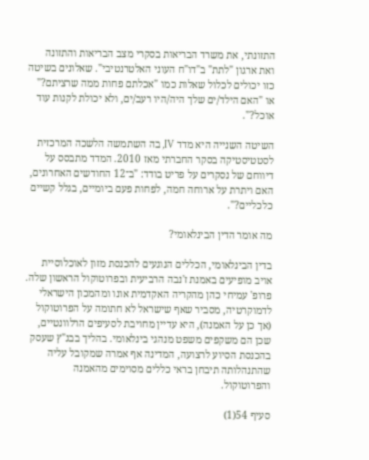התזונתי, את משרד הבריאות בסקרי מצב הבריאות והתזונה ואת ארגון "לתת" ב"דו"ח העוני האלטרנטיבי". שאלונים בשיטה כזו יכולים לכלול שאלות כמו "אכלתם פחות ממה שרציתם?" או "האם הילד/ים שלך היה/היו רעב/ים, ולא יכולת לקנות עוד אוכל?".

השיטה השנייה היא מדד IV, בה השתמשה הלשכה המרכזית לסטטיסטיקה בסקר החברתי מאז 2010. המדד מתבסס על דיווחם של נסקרים על פריט בודד: "ב־12 החודשים האחרונים, האם ויתרת על ארוחה חמה, לפחות פעם ביומיים, בגלל קשיים כלכליים?".

מה אומר הדין הבינלאומי?

בדין הבינלאומי, הכללים הנוגעים להכנסת מזון לאוכלוסיית אויב מופיעים באמנת ז'נבה הרביעית ובפרוטוקול הראשון שלה. פרופ' עמיחי כהן מהקריה האקדמית אונו ומהמכון הישראלי לדמוקרטיה, מסביר שאף שישראל לא חתומה על הפרוטוקול (אך כן על האמנה), היא עדיין מחויבת לסעיפים הרלוונטיים, שכן הם משקפים משפט מנהגי בינלאומי. בהליך בבג"ץ שעסק בהכנסת הסיוע לרצועה, המדינה אף אמרה שמקובל עליה שהתנהלותה תיבחן בראי כללים מסוימים מהאמנה והפרוטוקול.

סעיף 54(1)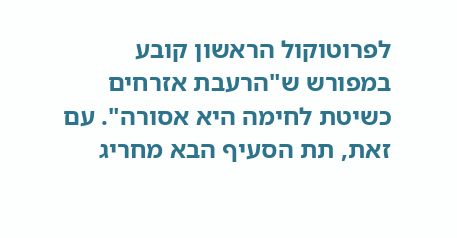לפרוטוקול הראשון קובע במפורש ש"הרעבת אזרחים כשיטת לחימה היא אסורה". עם זאת, תת הסעיף הבא מחריג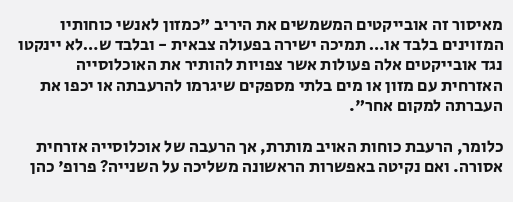מאיסור זה אובייקטים המשמשים את היריב "כמזון לאנשי כוחותיו המזוינים בלבד או… תמיכה ישירה בפעולה צבאית - ובלבד ש…לא יינקטו נגד אובייקטים אלה פעולות אשר צפויות להותיר את האוכלוסייה האזרחית עם מזון או מים בלתי מספקים שיגרמו להרעבתה או יכפו את העברתה למקום אחר".

כלומר, הרעבת כוחות האויב מותרת, אך הרעבה של אוכלוסייה אזרחית אסורה. ואם נקיטה באפשרות הראשונה משליכה על השנייה? פרופ' כהן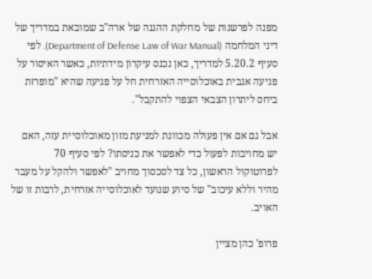מפנה לפרשנות של מחלקת ההגנה של ארה"ב שמובאת במדריך של דיני המלחמה (Department of Defense Law of War Manual). לפי סעיף 5.20.2 למדריך, כאן נכנס עיקרון מידתיות, כאשר האיסור על פגיעה אגבית באוכלוסייה האזרחית חל על פגיעה שהיא "מופרזת ביחס ליתרון הצבאי הצפוי להתקבל".

אבל גם אם אין פעולה מכוונת למניעת מזון מאוכלוסיית עזה, האם יש מחויבות לפעול כדי לאפשר את כניסתו? לפי סעיף 70 לפרוטוקול הראשון, כל צד לסכסוך מחויב "לאפשר ולהקל על מעבר מהיר וללא עיכוב" של סיוע שנועד לאוכלוסייה אזרחית, לרבות זו של האויב.

פרופ' כהן מציין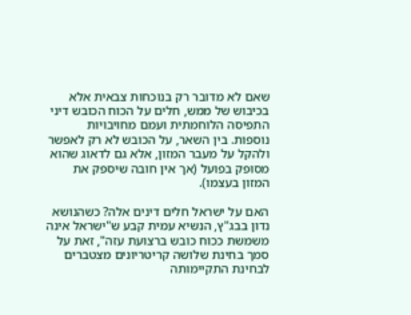שאם לא מדובר רק בנוכחות צבאית אלא בכיבוש של ממש, חלים על הכוח הכובש דיני התפיסה הלוחמתית ועמם מחויבויות נוספות. בין השאר, על הכובש לא רק לאפשר ולהקל על מעבר המזון, אלא גם לדאוג שהוא מסופק בפועל (אך אין חובה שיספק את המזון בעצמו).

האם על ישראל חלים דינים אלה? כשהנושא נדון בבג"ץ, הנשיא עמית קבע ש"ישראל אינה משמשת ככוח כובש ברצועת עזה", זאת על סמך בחינת שלושה קריטריונים מצטברים לבחינת התקיימותה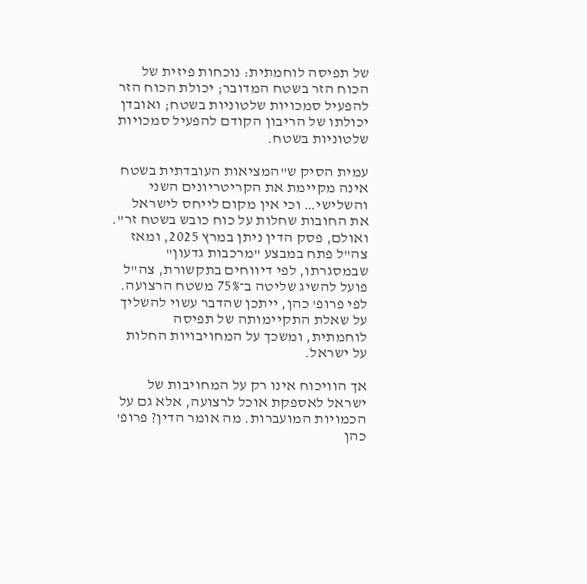של תפיסה לוחמתית: נוכחות פיזית של הכוח הזר בשטח המדובר; יכולת הכוח הזר להפעיל סמכויות שלטוניות בשטח; ואובדן יכולתו של הריבון הקודם להפעיל סמכויות שלטוניות בשטח.

עמית הסיק ש"המציאות העובדתית בשטח אינה מקיימת את הקריטריונים השני והשלישי… וכי אין מקום לייחס לישראל את החובות שחלות על כוח כובש בשטח זר". ואולם, פסק הדין ניתן במרץ 2025, ומאז צה"ל פתח במבצע "מרכבות גדעון" שבמסגרתו, לפי דיווחים בתקשורת, צה"ל פועל להשיג שליטה ב־75% משטח הרצועה. לפי פרופ' כהן, ייתכן שהדבר עשוי להשליך על שאלת התקיימותה של תפיסה לוחמתית, ומשכך על המחויבויות החלות על ישראל.

אך הוויכוח אינו רק על המחויבות של ישראל לאספקת אוכל לרצועה, אלא גם על הכמויות המועברות. מה אומר הדין? פרופ' כהן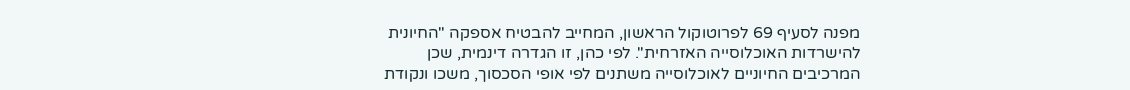מפנה לסעיף 69 לפרוטוקול הראשון, המחייב להבטיח אספקה "החיונית להישרדות האוכלוסייה האזרחית". לפי כהן, זו הגדרה דינמית, שכן המרכיבים החיוניים לאוכלוסייה משתנים לפי אופי הסכסוך, משכו ונקודת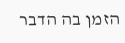הזמן בה הדבר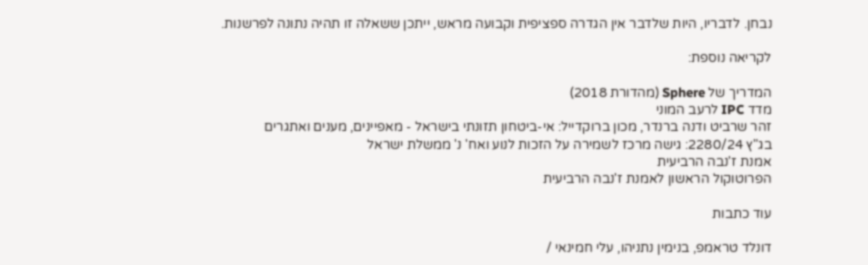נבחן. לדבריו, היות שלדבר אין הגדרה ספציפית וקבועה מראש, ייתכן ששאלה זו תהיה נתונה לפרשנות.

לקריאה נוספת:

המדריך של Sphere (מהדורת 2018)
מדד IPC לרעב המוני
זהר שרביט ודנה ברנדר, מכון ברוקדייל: אי-ביטחון תזונתי בישראל - מאפיינים, מענים ואתגרים
בג"ץ 2280/24: גישה מרכז לשמירה על הזכות לנוע ואח' נ' ממשלת ישראל
אמנת ז'נבה הרביעית
הפרוטוקול הראשון לאמנת ז'נבה הרביעית

עוד כתבות

דונלד טראמפ, בנימין נתניהו, עלי חמינאי /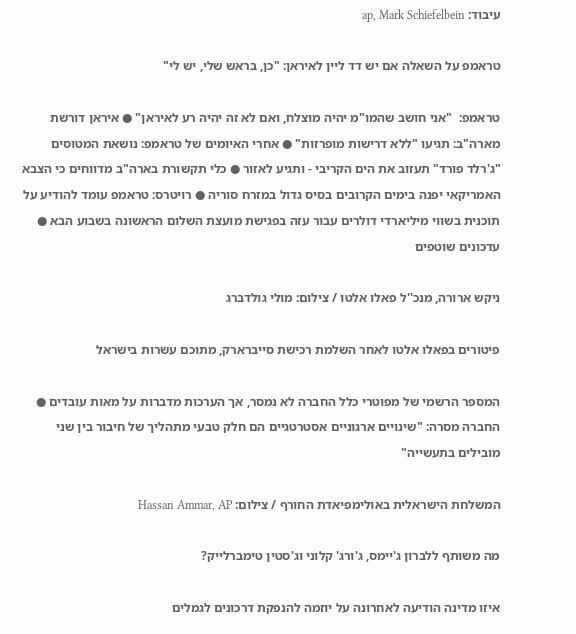עיבוד: ap, Mark Schiefelbein

טראמפ על השאלה אם יש דד ליין לאיראן: "כן, בראש שלי, יש לי"

טראמפ:  "אני חושב שהמו"מ יהיה מוצלח, ואם לא זה יהיה רע לאיראן" ● איראן דורשת מארה"ב: תגיעו "ללא דרישות מופרזות" ● אחרי האיומים של טראמפ: נושאת המטוסים "ג'רלד פורד" תעזוב את הים הקריבי - ותגיע לאזור ● כלי תקשורת בארה"ב מדווחים כי הצבא האמריקאי יפנה בימים הקרובים בסיס גדול במזרח סוריה ● רויטרס: טראמפ עומד להודיע על תוכנית בשווי מיליארדי דולרים עבור עזה בפגישת מועצת השלום הראשונה בשבוע הבא ● עדכונים שוטפים

ניקש ארורה, מנכ''ל פאלו אלטו / צילום: מולי גולדברג

פיטורים בפאלו אלטו לאחר השלמת רכישת סייברארק, מתוכם עשרות בישראל

המספר הרשמי של מפוטרי כלל החברה לא נמסר, אך הערכות מדברות על מאות עובדים ● החברה מסרה: "שינויים ארגוניים אסטרטגיים הם חלק טבעי מתהליך של חיבור בין שני מובילים בתעשייה"

המשלחת הישראלית באולימפיאדת החורף / צילום: Hassan Ammar, AP

מה משותף ללברון ג'יימס, ג'ורג' קלוני וג'סטין טימברלייק?

איזו מדינה הודיעה לאחרונה על יוזמה להנפקת דרכונים לגמלים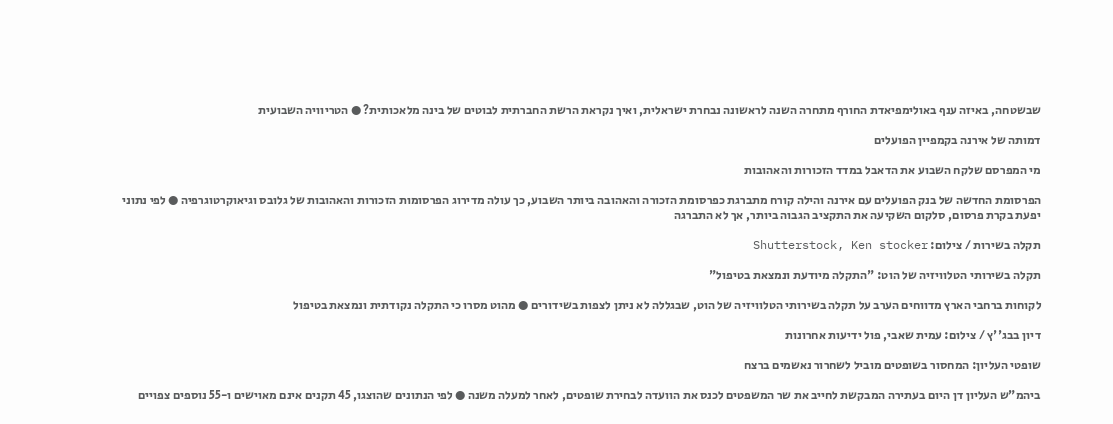שבשטחה, באיזה ענף באולימפיאדת החורף מתחרה השנה לראשונה נבחרת ישראלית, ואיך נקראת הרשת החברתית לבוטים של בינה מלאכותית? ● הטריוויה השבועית

דמותה של אירנה בקמפיין הפועלים

מי המפרסם שלקח השבוע את הדאבל במדד הזכורות והאהובות

הפרסומת החדשה של בנק הפועלים עם אירנה והילה קורח מתברגת כפרסומת הזכורה והאהובה ביותר השבוע, כך עולה מדירוג הפרסומות הזכורות והאהובות של גלובס וגיאוקרטוגרפיה ● לפי נתוני יפעת בקרת פרסום, סלקום השקיעה את התקציב הגבוה ביותר, אך לא התברגה

תקלה בשירות / צילום: Shutterstock, Ken stocker

תקלה בשירותי הטלוויזיה של הוט: "התקלה מיודעת ונמצאת בטיפול"

לקוחות ברחבי הארץ מדווחים הערב על תקלה בשירותי הטלוויזיה של הוט, שבגללה לא ניתן לצפות בשידורים ● מהוט מסרו כי התקלה נקודתית ונמצאת בטיפול

דיון בבג''ץ / צילום: עמית שאבי, פול ידיעות אחרונות

שופטי העליון: המחסור בשופטים מוביל לשחרור נאשמים ברצח

ביהמ"ש העליון דן היום בעתירה המבקשת לחייב את שר המשפטים לכנס את הוועדה לבחירת שופטים, לאחר למעלה משנה ● לפי הנתונים שהוצגו, 45 תקנים אינם מאוישים ו-55 נוספים צפויים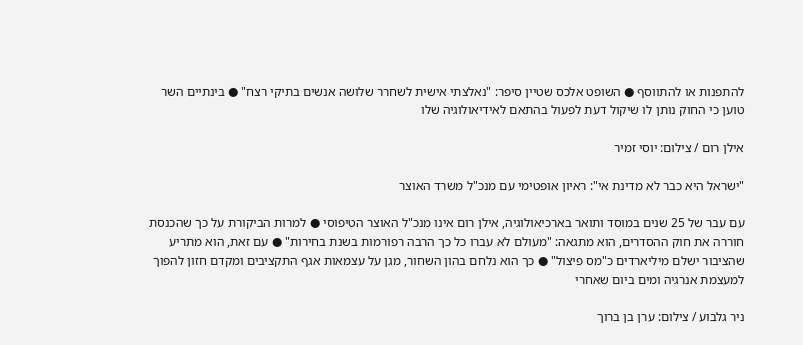להתפנות או להתווסף ● השופט אלכס שטיין סיפר: "נאלצתי אישית לשחרר שלושה אנשים בתיקי רצח" ● בינתיים השר טוען כי החוק נותן לו שיקול דעת לפעול בהתאם לאידיאולוגיה שלו

אילן רום / צילום: יוסי זמיר

"ישראל היא כבר לא מדינת אי": ראיון אופטימי עם מנכ"ל משרד האוצר

עם עבר של 25 שנים במוסד ותואר בארכיאולוגיה, אילן רום אינו מנכ"ל האוצר הטיפוסי ● למרות הביקורת על כך שהכנסת חוררה את חוק ההסדרים, הוא מתגאה: "מעולם לא עברו כל כך הרבה רפורמות בשנת בחירות" ● עם זאת, הוא מתריע שהציבור ישלם מיליארדים כ"מס פיצול" ● כך הוא נלחם בהון השחור, מגן על עצמאות אגף התקציבים ומקדם חזון להפוך למעצמת אנרגיה ומים ביום שאחרי

ניר גלבוע / צילום: ערן בן ברוך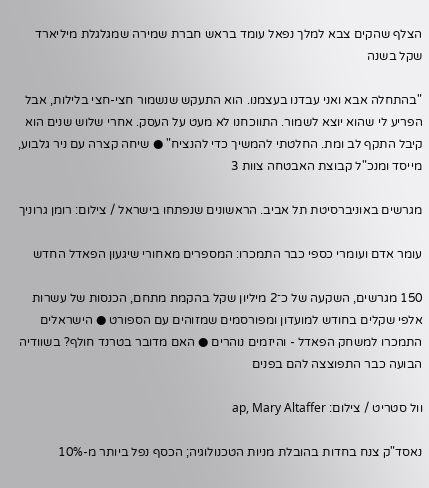הצלף שהקים צבא למלך נפאל עומד בראש חברת שמירה שמגלגלת מיליארד שקל בשנה

"בהתחלה אבא ואני עבדנו בעצמנו. הוא התעקש שנשמור חצי-חצי בלילות, אבל הפריע לי שהוא יוצא לשמור. התווכחנו לא מעט על העסק. אחרי שלוש שנים הוא קיבל התקף לב ומת. החלטתי להמשיך כדי להנציח" ● שיחה קצרה עם ניר גלבוע, מייסד ומנכ"ל קבוצת האבטחה צוות 3

מגרשים באוניברסיטת תל אביב. הראשונים שנפתחו בישראל / צילום: רומן גרוניך

עומר אדם ועומרי כספי כבר התמכרו: המספרים מאחורי שיגעון הפאדל החדש

150 מגרשים, השקעה של כ־2 מיליון שקל בהקמת מתחם, הכנסות של עשרות אלפי שקלים בחודש למועדון ומפורסמים שמזוהים עם הספורט ● הישראלים התמכרו למשחק הפאדל - והיזמים נוהרים ● האם מדובר בטרנד חולף? בשוודיה הבועה כבר התפוצצה להם בפנים

וול סטריט / צילום: ap, Mary Altaffer

נאסד"ק צנח בחדות בהובלת מניות הטכנולוגיה; הכסף נפל ביותר מ-10%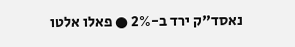נאסד"ק ירד ב-2% ● פאלו אלטו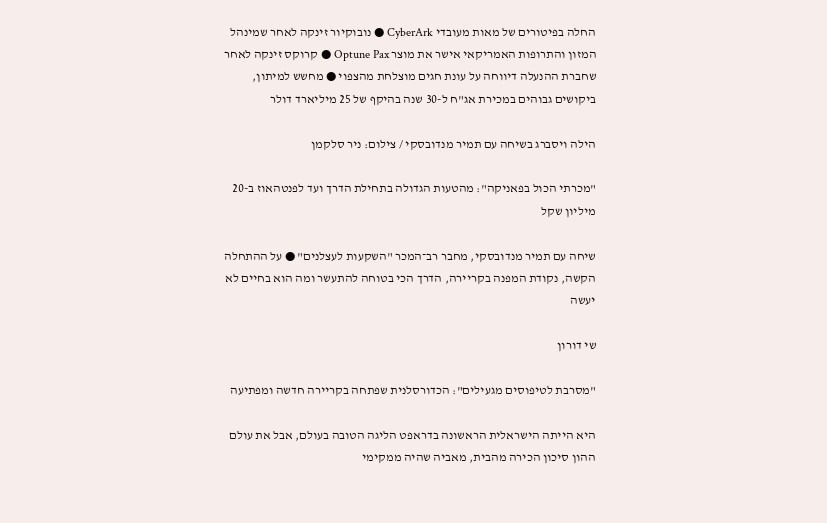החלה בפיטורים של מאות מעובדי CyberArk ● נובוקיור זינקה לאחר שמינהל המזון והתרופות האמריקאי אישר את מוצר Optune Pax ● קרוקס זינקה לאחר שחברת ההנעלה דיווחה על עונת חגים מוצלחת מהצפוי ● מחשש למיתון, ביקושים גבוהים במכירת אג"ח ל-30 שנה בהיקף של 25 מיליארד דולר

הילה ויסברג בשיחה עם תמיר מנדובסקי / צילום: ניר סלקמן

"מכרתי הכול בפאניקה": מהטעות הגדולה בתחילת הדרך ועד לפנטהאוז ב-20 מיליון שקל

שיחה עם תמיר מנדובסקי, מחבר רב־המכר "השקעות לעצלנים" ● על ההתחלה הקשה, נקודת המפנה בקריירה, הדרך הכי בטוחה להתעשר ומה הוא בחיים לא יעשה

שי דורון

"מסרבת לטיפוסים מגעילים": הכדורסלנית שפתחה בקריירה חדשה ומפתיעה

היא הייתה הישראלית הראשונה בדראפט הליגה הטובה בעולם, אבל את עולם ההון סיכון הכירה מהבית, מאביה שהיה ממקימי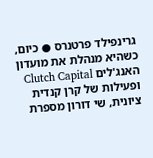גרינפילד פרטנרס ● כיום, כשהיא מנהלת את מועדון האנג'לים Clutch Capital ופעילות של קרן קנדית ציונית, שי דורון מספרת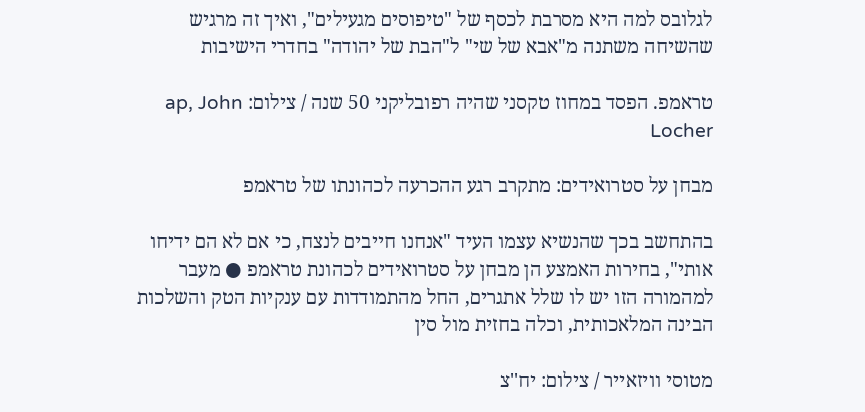לגלובס למה היא מסרבת לכסף של "טיפוסים מגעילים", ואיך זה מרגיש שהשיחה משתנה מ"אבא של שי" ל"הבת של יהודה" בחדרי הישיבות

טראמפ. הפסד במחוז טקסני שהיה רפובליקני 50 שנה / צילום: ap, John Locher

מבחן על סטרואידים: מתקרב רגע ההכרעה לכהונתו של טראמפ

בהתחשב בכך שהנשיא עצמו העיד "אנחנו חייבים לנצח, כי אם לא הם ידיחו אותי", בחירות האמצע הן מבחן על סטרואידים לכהונת טראמפ ● מעבר למהמורה הזו יש לו שלל אתגרים, החל מהתמודדות עם ענקיות הטק והשלכות הבינה המלאכותית, וכלה בחזית מול סין

מטוסי וויזאייר / צילום: יח''צ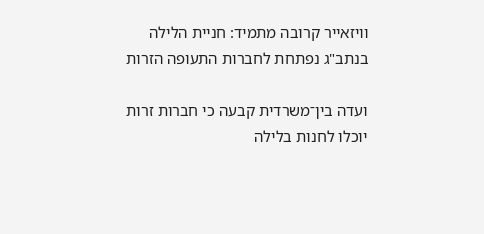וויזאייר קרובה מתמיד: חניית הלילה בנתב"ג נפתחת לחברות התעופה הזרות

ועדה בין־משרדית קבעה כי חברות זרות יוכלו לחנות בלילה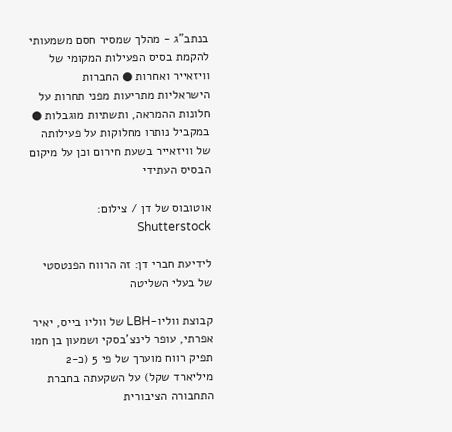בנתב"ג - מהלך שמסיר חסם משמעותי להקמת בסיס הפעילות המקומי של וויזאייר ואחרות ● החברות הישראליות מתריעות מפני תחרות על חלונות ההמראה, ותשתיות מוגבלות ● במקביל נותרו מחלוקות על פעילותה של וויזאייר בשעת חירום וכן על מיקום הבסיס העתידי

אוטובוס של דן / צילום: Shutterstock

לידיעת חברי דן: זה הרווח הפנטסטי של בעלי השליטה

קבוצת ווליו-LBH של ווליו בייס, יאיר אפרתי, עופר לינצ'בסקי ושמעון בן חמו תפיק רווח מוערך של פי 5 (כ-2 מיליארד שקל) על השקעתה בחברת התחבורה הציבורית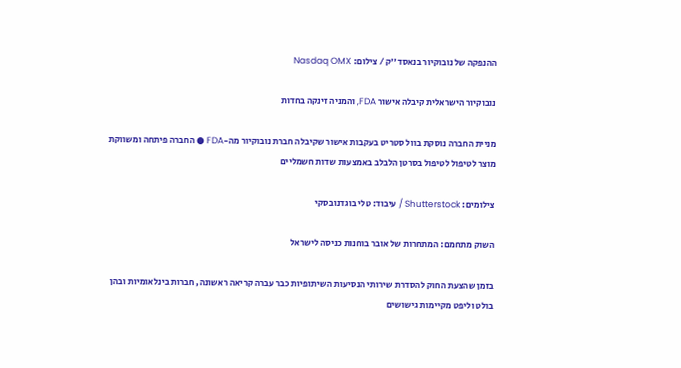ההנפקה של נובוקיור בנאסד''ק / צילום: Nasdaq OMX

נובוקיור הישראלית קיבלה אישור FDA, והמניה זינקה בחדות

מניית החברה נוסקת בוול סטריט בעקבות אישור שקיבלה חברת נובוקיור מה-FDA ● החברה פיתחה ומשווקת מוצר לטיפול לטיפול בסרטן הלבלב באמצעות שדות חשמליים

צילומים: Shutterstock / עיבוד: טלי בוגדנובסקי

השוק מתחמם: המתחרות של אובר בוחנות כניסה לישראל

בזמן שהצעת החוק להסדרת שירותי הנסיעות השיתופיות כבר עברה קריאה ראשונה, חברות בינלאומיות ובהן בולט וליפט מקיימות גישושים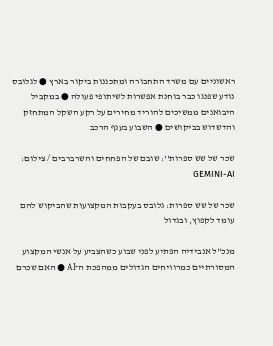ראשוניים עם משרד התחבורה ומתכננות ביקור בארץ ● לגלובס נודע שפנגו כבר בוחנת אפשרות לשיתופי פעולה ● במקביל היבואנים ממשיכים להוריד מחירים על רקע השקל המתחזק והדשדוש בביקושים ● השבוע בענף הרכב

שכר של שש ספרות'': שובם של הפחחים והשרברבים / צילום: GEMINI-AI

שכר של שש ספרות: גלובס בעקבות המקצועות שהביקוש להם עומד לקפוץ, ובגדול

מנכ"ל אנבידיה הפתיע לפני שבוע כשהצביע על אנשי המקצוע המסורתיים כמרוויחים הגדולים ממהפכת ה־AI ● האם שכרם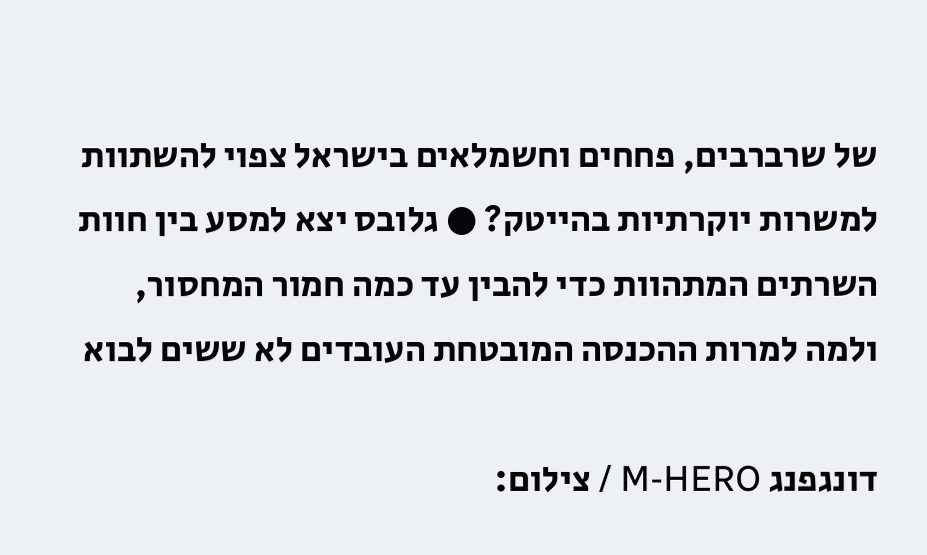של שרברבים, פחחים וחשמלאים בישראל צפוי להשתוות למשרות יוקרתיות בהייטק? ● גלובס יצא למסע בין חוות השרתים המתהוות כדי להבין עד כמה חמור המחסור, ולמה למרות ההכנסה המובטחת העובדים לא ששים לבוא

דונגפנג M-HERO / צילום: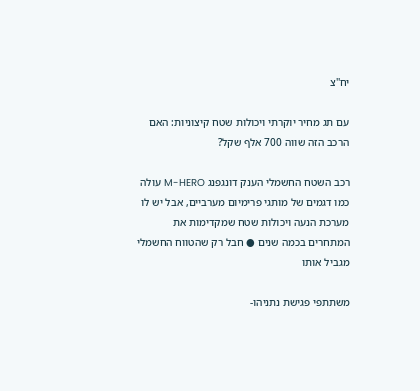יח''צ

עם תג מחיר יוקרתי ויכולות שטח קיצוניות: האם הרכב הזה שווה 700 אלף שקל?

רכב השטח החשמלי הענק דונגפנג M-HERO עולה כמו דגמים של מותגי פרימיום מערביים, אבל יש לו מערכת הנעה ויכולות שטח שמקדימות את המתחרים בכמה שנים ● חבל רק שהטווח החשמלי מגביל אותו

משתתפי פגישת נתניהו-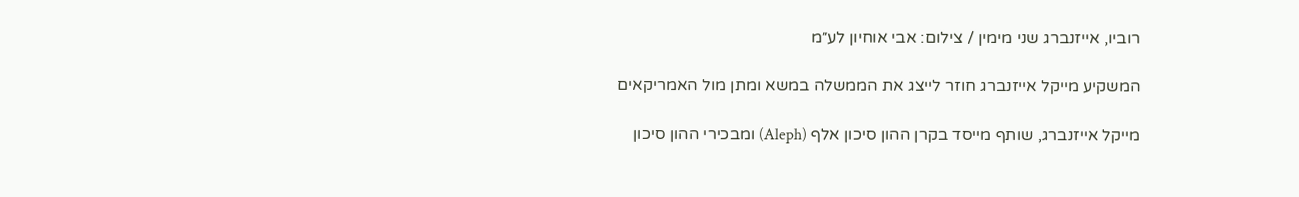רוביו, אייזנברג שני מימין / צילום: אבי אוחיון לע״מ

המשקיע מייקל אייזנברג חוזר לייצג את הממשלה במשא ומתן מול האמריקאים

מייקל אייזנברג, שותף מייסד בקרן ההון סיכון אלף (Aleph) ומבכירי ההון סיכון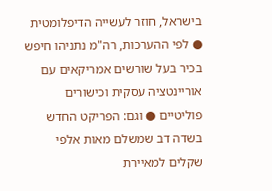בישראל, חוזר לעשייה הדיפלומטית ● לפי ההערכות, רה"מ נתניהו חיפש בכיר בעל שורשים אמריקאים עם אוריינטציה עסקית וכישורים פוליטיים ● וגם: הפריקט החדש בשדה דב שמשלם מאות אלפי שקלים למאיירת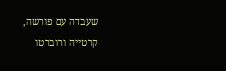שעבדה עם פורשה, קרטייה ורוברטו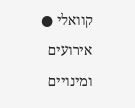קוואלי ● אירועים ומינויים